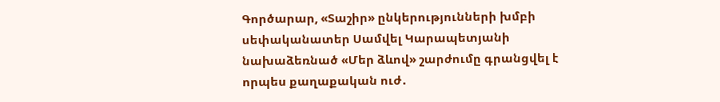Գործարար, «Տաշիր» ընկերությունների խմբի սեփականատեր Սամվել Կարապետյանի նախաձեռնած «Մեր ձևով» շարժումը գրանցվել է որպես քաղաքական ուժ․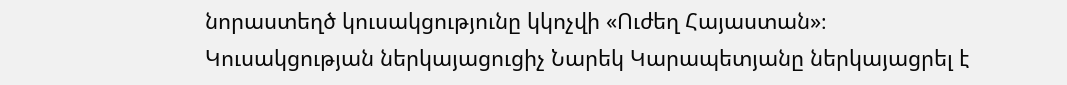նորաստեղծ կուսակցությունը կկոչվի «Ուժեղ Հայաստան»։
Կուսակցության ներկայացուցիչ Նարեկ Կարապետյանը ներկայացրել է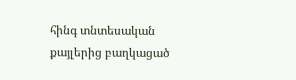հինգ տնտեսական քայլերից բաղկացած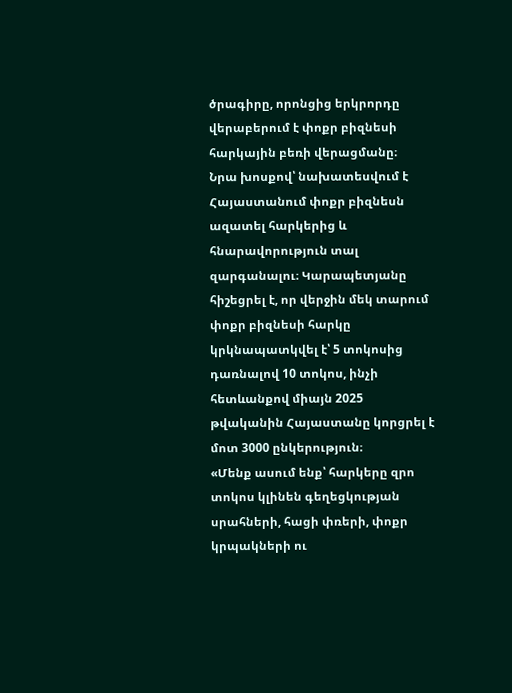ծրագիրը, որոնցից երկրորդը վերաբերում է փոքր բիզնեսի հարկային բեռի վերացմանը։
Նրա խոսքով՝ նախատեսվում է Հայաստանում փոքր բիզնեսն ազատել հարկերից և հնարավորություն տալ զարգանալու։ Կարապետյանը հիշեցրել է, որ վերջին մեկ տարում փոքր բիզնեսի հարկը կրկնապատկվել է՝ 5 տոկոսից դառնալով 10 տոկոս, ինչի հետևանքով միայն 2025 թվականին Հայաստանը կորցրել է մոտ 3000 ընկերություն։
«Մենք ասում ենք՝ հարկերը զրո տոկոս կլինեն գեղեցկության սրահների, հացի փռերի, փոքր կրպակների ու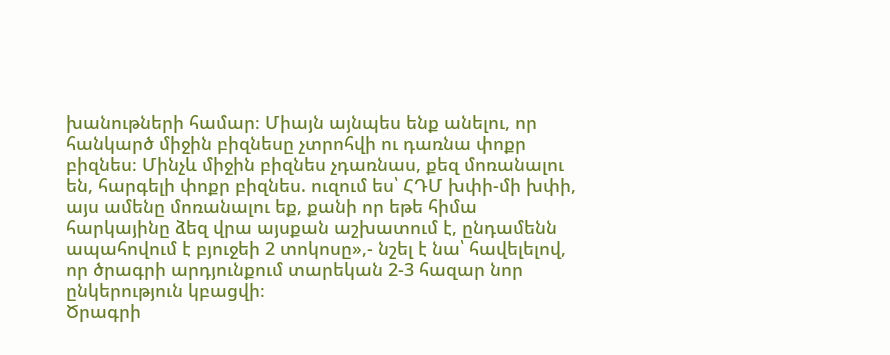խանութների համար։ Միայն այնպես ենք անելու, որ հանկարծ միջին բիզնեսը չտրոհվի ու դառնա փոքր բիզնես։ Մինչև միջին բիզնես չդառնաս, քեզ մոռանալու են, հարգելի փոքր բիզնես. ուզում ես՝ ՀԴՄ խփի-մի խփի, այս ամենը մոռանալու եք, քանի որ եթե հիմա հարկայինը ձեզ վրա այսքան աշխատում է, ընդամենն ապահովում է բյուջեի 2 տոկոսը»,- նշել է նա՝ հավելելով, որ ծրագրի արդյունքում տարեկան 2-3 հազար նոր ընկերություն կբացվի։
Ծրագրի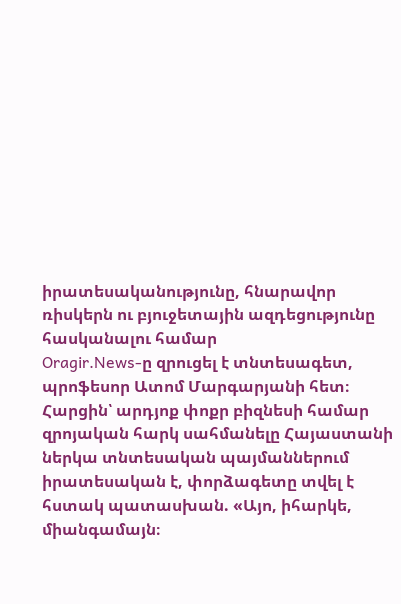իրատեսականությունը, հնարավոր ռիսկերն ու բյուջետային ազդեցությունը հասկանալու համար
Oragir.News-ը զրուցել է տնտեսագետ, պրոֆեսոր Ատոմ Մարգարյանի հետ։
Հարցին՝ արդյոք փոքր բիզնեսի համար զրոյական հարկ սահմանելը Հայաստանի ներկա տնտեսական պայմաններում իրատեսական է, փորձագետը տվել է հստակ պատասխան. «Այո, իհարկե, միանգամայն։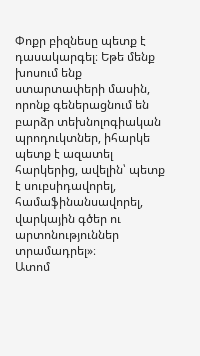Փոքր բիզնեսը պետք է դասակարգել։ Եթե մենք խոսում ենք ստարտափերի մասին, որոնք գեներացնում են բարձր տեխնոլոգիական պրոդուկտներ, իհարկե պետք է ազատել հարկերից, ավելին՝ պետք է սուբսիդավորել, համաֆինանսավորել, վարկային գծեր ու արտոնություններ տրամադրել»։
Ատոմ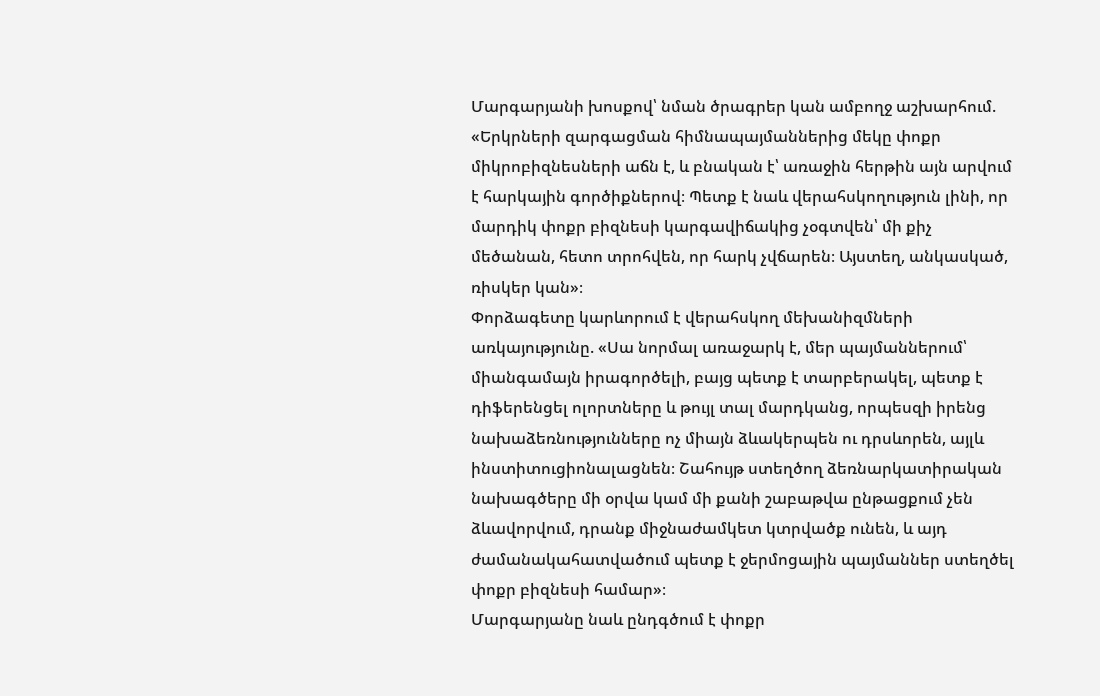Մարգարյանի խոսքով՝ նման ծրագրեր կան ամբողջ աշխարհում. «Երկրների զարգացման հիմնապայմաններից մեկը փոքր միկրոբիզնեսների աճն է, և բնական է՝ առաջին հերթին այն արվում է հարկային գործիքներով։ Պետք է նաև վերահսկողություն լինի, որ մարդիկ փոքր բիզնեսի կարգավիճակից չօգտվեն՝ մի քիչ մեծանան, հետո տրոհվեն, որ հարկ չվճարեն։ Այստեղ, անկասկած, ռիսկեր կան»։
Փորձագետը կարևորում է վերահսկող մեխանիզմների առկայությունը. «Սա նորմալ առաջարկ է, մեր պայմաններում՝ միանգամայն իրագործելի, բայց պետք է տարբերակել, պետք է դիֆերենցել ոլորտները և թույլ տալ մարդկանց, որպեսզի իրենց նախաձեռնությունները ոչ միայն ձևակերպեն ու դրսևորեն, այլև ինստիտուցիոնալացնեն։ Շահույթ ստեղծող ձեռնարկատիրական նախագծերը մի օրվա կամ մի քանի շաբաթվա ընթացքում չեն ձևավորվում, դրանք միջնաժամկետ կտրվածք ունեն, և այդ ժամանակահատվածում պետք է ջերմոցային պայմաններ ստեղծել փոքր բիզնեսի համար»։
Մարգարյանը նաև ընդգծում է փոքր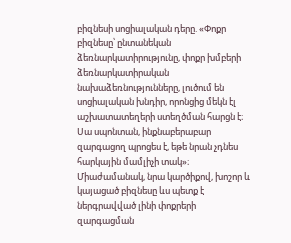բիզնեսի սոցիալական դերը. «Փոքր բիզնեսը՝ ընտանեկան ձեռնարկատիրությունը, փոքր խմբերի ձեռնարկատիրական նախաձեռնությունները, լուծում են սոցիալական խնդիր, որոնցից մեկն էլ աշխատատեղերի ստեղծման հարցն է։ Սա սպոնտան, ինքնաբերաբար զարգացող պրոցես է, եթե նրան չդնես հարկային մամլիչի տակ»։
Միաժամանակ, նրա կարծիքով, խոշոր և կայացած բիզնեսը ևս պետք է ներգրավված լինի փոքրերի զարգացման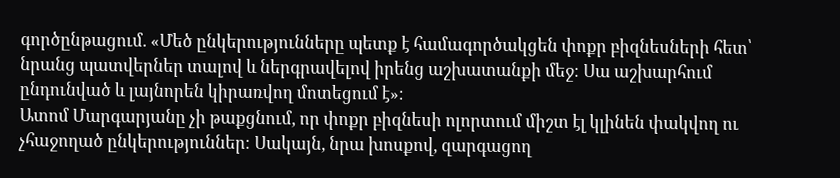գործընթացում. «Մեծ ընկերությունները պետք է համագործակցեն փոքր բիզնեսների հետ՝ նրանց պատվերներ տալով և ներգրավելով իրենց աշխատանքի մեջ։ Սա աշխարհում ընդունված և լայնորեն կիրառվող մոտեցում է»։
Ատոմ Մարգարյանը չի թաքցնում, որ փոքր բիզնեսի ոլորտում միշտ էլ կլինեն փակվող ու չհաջողած ընկերություններ։ Սակայն, նրա խոսքով, զարգացող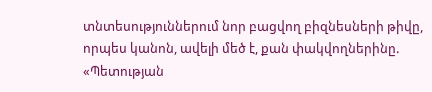տնտեսություններում նոր բացվող բիզնեսների թիվը, որպես կանոն, ավելի մեծ է, քան փակվողներինը. «Պետության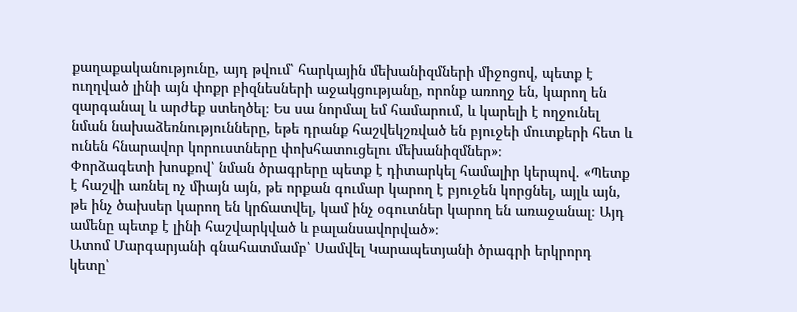քաղաքականությունը, այդ թվում՝ հարկային մեխանիզմների միջոցով, պետք է ուղղված լինի այն փոքր բիզնեսների աջակցությանը, որոնք առողջ են, կարող են զարգանալ և արժեք ստեղծել։ Ես սա նորմալ եմ համարում, և կարելի է ողջունել նման նախաձեռնությունները, եթե դրանք հաշվեկշռված են բյուջեի մուտքերի հետ և ունեն հնարավոր կորուստները փոխհատուցելու մեխանիզմներ»։
Փորձագետի խոսքով՝ նման ծրագրերը պետք է դիտարկել համալիր կերպով. «Պետք է հաշվի առնել ոչ միայն այն, թե որքան գումար կարող է բյուջեն կորցնել, այլև այն, թե ինչ ծախսեր կարող են կրճատվել, կամ ինչ օգուտներ կարող են առաջանալ։ Այդ ամենը պետք է լինի հաշվարկված և բալանսավորված»։
Ատոմ Մարգարյանի գնահատմամբ՝ Սամվել Կարապետյանի ծրագրի երկրորդ կետը՝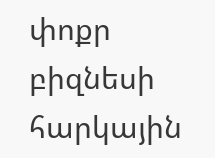փոքր բիզնեսի հարկային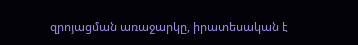զրոյացման առաջարկը, իրատեսական է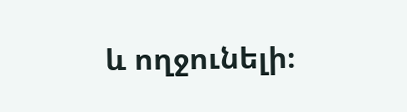և ողջունելի։